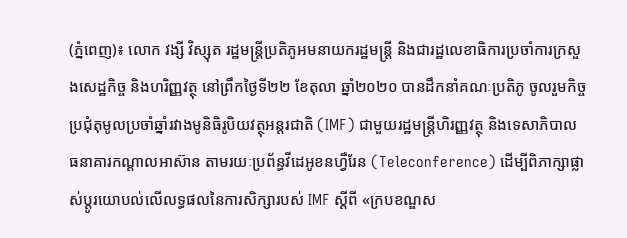(ភ្នំពេញ)៖ លោក វង្សី វិស្សុត រដ្ឋមន្ត្រីប្រតិភូអមនាយករដ្ឋមន្ត្រី និងជារដ្ឋលេខាធិការប្រចាំការក្រសួងសេដ្ឋកិច្ច និងហរិញ្ញវត្ថុ នៅព្រឹកថ្ងៃទី២២ ខែតុលា ឆ្នាំ២០២០ បានដឹកនាំគណៈប្រតិភូ ចូលរួមកិច្ចប្រជុំតុមូលប្រចាំឆ្នាំរវាងមូនិធិរូបិយវត្ថុអន្តរជាតិ (IMF) ជាមួយរដ្ឋមន្ត្រីហិរញ្ញវត្ថុ និងទេសាភិបាល ធនាគារកណ្តាលអាស៊ាន តាមរយៈប្រព័ន្ធវីដេអូខនហ្វឺរែន (Teleconference) ដើម្បីពិភាក្សាផ្លាស់ប្តូរយោបល់លើលទ្ធផលនៃការសិក្សារបស់ IMF ស្តីពី «ក្របខណ្ឌស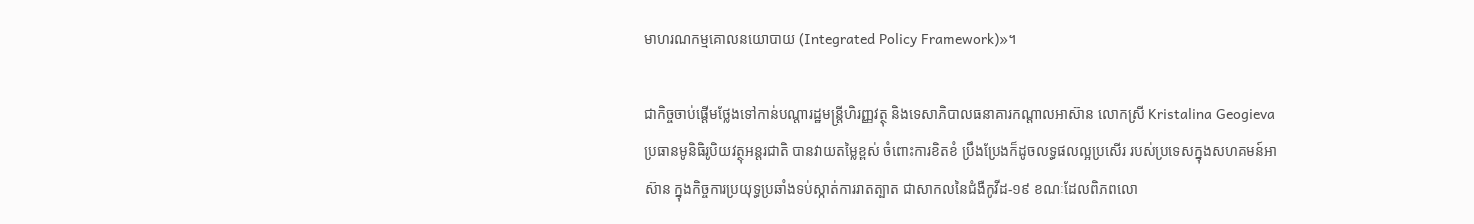មាហរណកម្មគោលនយោបាយ (Integrated Policy Framework)»។

ជាកិច្ចចាប់ផ្តើមថ្លែងទៅកាន់បណ្តារដ្ឋមន្ត្រីហិរញ្ញវត្ថុ និងទេសាភិបាលធនាគារកណ្តាលអាស៊ាន លោកស្រី Kristalina Geogieva ប្រធានមូនិធិរូបិយវត្ថុអន្តរជាតិ បានវាយតម្លៃខ្ពស់ ចំពោះការខិតខំ ប្រឹងប្រែងក៏ដូចលទ្ធផលល្អប្រសើរ របស់ប្រទេសក្នុងសហគមន៍អាស៊ាន ក្នុងកិច្ចការប្រយុទ្ធប្រឆាំងទប់ស្កាត់ការរាតត្បាត ជាសាកលនៃជំងឺកូវីដ-១៩ ខណៈដែលពិភពលោ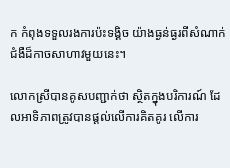ក កំពុងទទួលរងការប៉ះទង្គិច យ៉ាងធ្ងន់ធ្ងរពីសំណាក់ជំងឺដ៏កាចសាហាវមួយនេះ។

លោកស្រីបានគូសបញ្ជាក់ថា ស្ថិតក្នុងបរិការណ៍ ដែលអាទិភាពត្រូវបានផ្តល់លើការគិតគូរ លើការ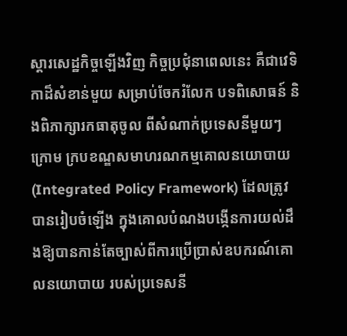ស្តារសេដ្ឋកិច្ចឡើងវិញ កិច្ចប្រជុំនាពេលនេះ គឺជាវេទិកាដ៏សំខាន់មួយ សម្រាប់ចែករំលែក បទពិសោធន៍ និងពិភាក្សារកធាតុចូល ពីសំណាក់ប្រទេសនីមួយៗក្រោម ក្របខណ្ឌសមាហរណកម្មគោលនយោបាយ (Integrated Policy Framework) ដែលត្រូវបានរៀបចំឡើង ក្នុងគោលបំណងបង្កើនការយល់ដឹងឱ្យបានកាន់តែច្បាស់ពីការប្រើប្រាស់ឧបករណ៍គោលនយោបាយ របស់ប្រទេសនី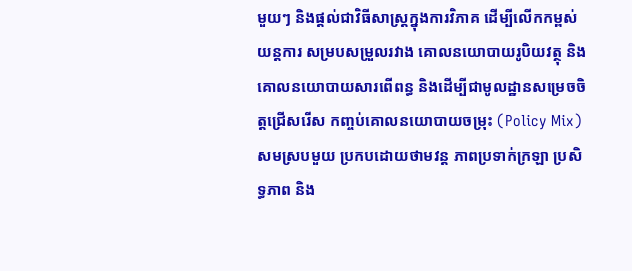មួយៗ និងផ្តល់ជាវិធីសាស្រ្តក្នុងការវិភាគ ដើម្បីលើកកម្ពស់យន្តការ សម្របសម្រួលរវាង គោលនយោបាយរូបិយវត្ថុ និងគោលនយោបាយសារពើពន្ធ និងដើម្បីជាមូលដ្ឋានសម្រេចចិត្តជ្រើសរើស កញ្ចប់គោលនយោបាយចម្រុះ (Policy Mix) សមស្របមួយ ប្រកបដោយថាមវន្ត ភាពប្រទាក់ក្រឡា ប្រសិទ្ធភាព និង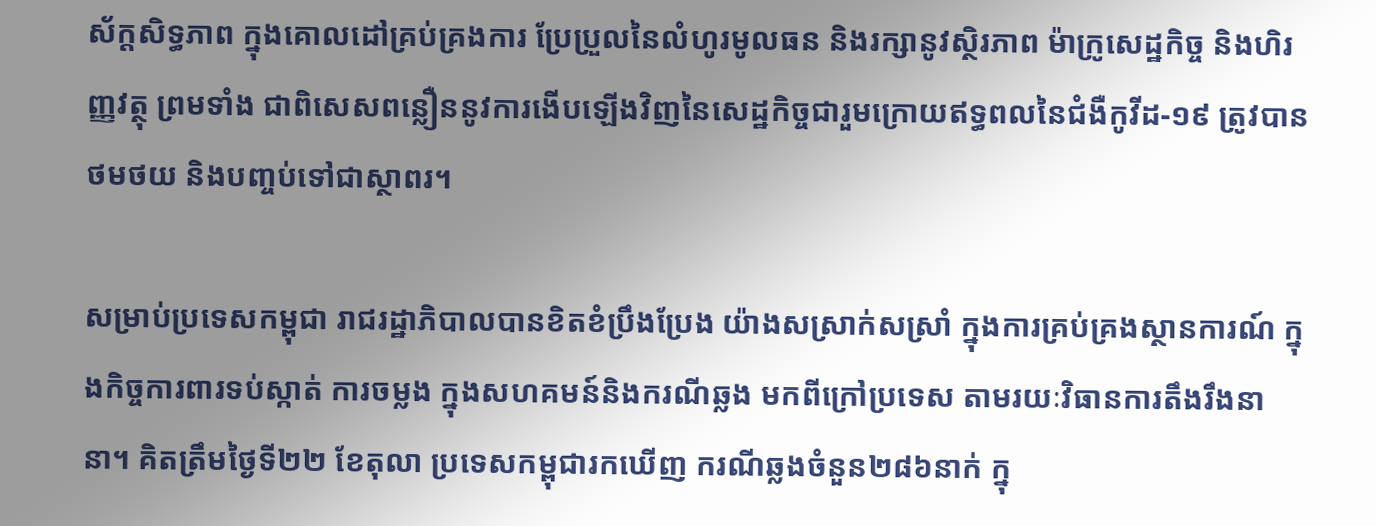ស័ក្តសិទ្ធភាព ក្នុងគោលដៅគ្រប់គ្រងការ ប្រែប្រួលនៃលំហូរមូលធន និងរក្សានូវស្ថិរភាព ម៉ាក្រូសេដ្ឋកិច្ច និងហិរញ្ញវត្ថុ ព្រមទាំង ជាពិសេសពន្លឿននូវការងើបឡើងវិញនៃសេដ្ឋកិច្ចជារួមក្រោយឥទ្ធពលនៃជំងឺកូវីដ-១៩ ត្រូវបានថមថយ និងបញ្ចប់ទៅជាស្ថាពរ។

សម្រាប់ប្រទេសកម្ពុជា រាជរដ្ឋាភិបាលបានខិតខំប្រឹងប្រែង យ៉ាងសស្រាក់សស្រាំ ក្នុងការគ្រប់គ្រងស្ថានការណ៍ ក្នុងកិច្ចការពារទប់ស្កាត់ ការចម្លង ក្នុងសហគមន៍និងករណីឆ្លង មកពីក្រៅប្រទេស តាមរយៈវិធានការតឹងរឹងនានា។ គិតត្រឹមថ្ងៃទី២២ ខែតុលា ប្រទេសកម្ពុជារកឃើញ ករណីឆ្លងចំនួន២៨៦នាក់ ក្នុ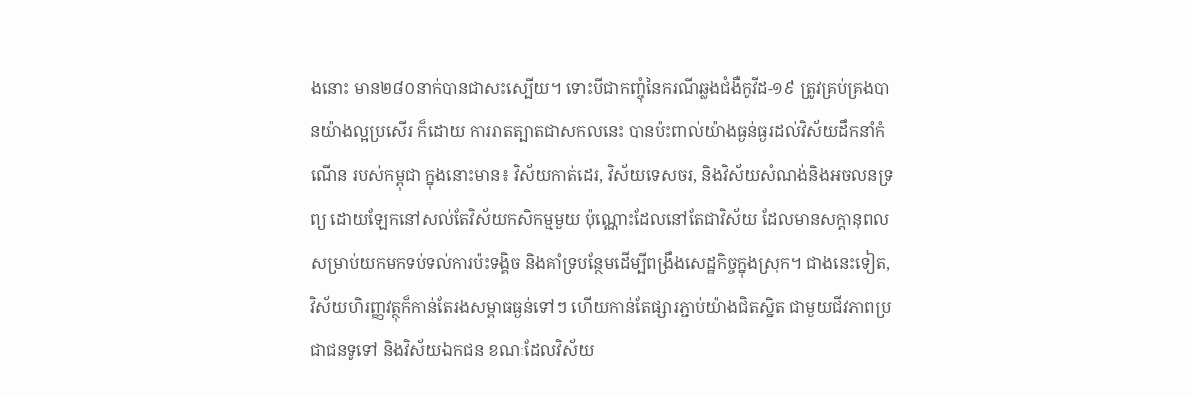ងនោះ មាន២៨០នាក់បានជាសះស្បើយ។ ទោះបីជាកញ្ចុំនៃករណីឆ្លងជំងឺកូវីដ-១៩ ត្រូវគ្រប់គ្រងបានយ៉ាងល្អប្រសើរ ក៏ដោយ ការរាតត្បាតជាសកលនេះ បានប៉ះពាល់យ៉ាងធ្ងន់ធ្ងរដល់វិស័យដឹកនាំកំណើន របស់កម្ពុជា ក្នុងនោះមាន៖ វិស័យកាត់ដេរ, វិស័យទេសចរ, និងវិស័យសំណង់និងអចលនទ្រព្យ ដោយឡែកនៅសល់តែវិស័យកសិកម្មមួយ ប៉ុណ្ណោះដែលនៅតែជាវិស័យ ដែលមានសក្តានុពល សម្រាប់យកមកទប់ទល់ការប៉ះទង្គិច និងគាំទ្របន្ថែមដើម្បីពង្រឹងសេដ្ឋកិច្ចក្នុងស្រុក។ ជាងនេះទៀត, វិស័យហិរញ្ញវត្ថុក៏កាន់តែរងសម្ពាធធ្ងន់ទៅៗ ហើយកាន់តែផ្សារភ្ជាប់យ៉ាងជិតស្និត ជាមួយជីវភាពប្រជាជនទូទៅ និងវិស័យឯកជន ខណៈដែលវិស័យ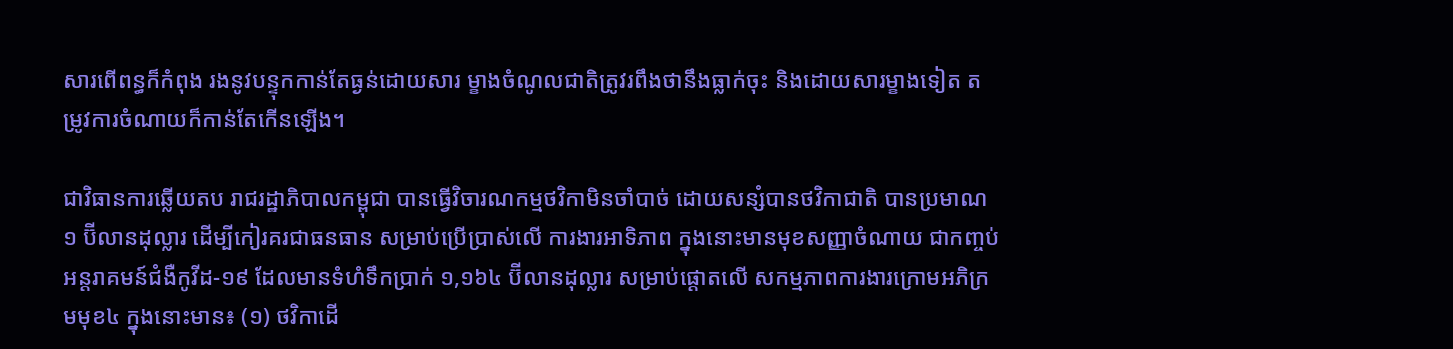សារពើពន្ធក៏កំពុង រងនូវបន្ទុកកាន់តែធ្ងន់ដោយសារ ម្ខាងចំណូលជាតិត្រូវរពឹងថានឹងធ្លាក់ចុះ និងដោយសារម្ខាងទៀត តម្រូវការចំណាយក៏កាន់តែកើនឡើង។

ជាវិធានការឆ្លើយតប រាជរដ្ឋាភិបាលកម្ពុជា បានធ្វើវិចារណកម្មថវិកាមិនចាំបាច់ ដោយសន្សំបានថវិកាជាតិ បានប្រមាណ ១ ប៊ីលានដុល្លារ ដើម្បីកៀរគរជាធនធាន សម្រាប់ប្រើប្រាស់លើ ការងារអាទិភាព ក្នុងនោះមានមុខសញ្ញាចំណាយ ជាកញ្ចប់អន្តរាគមន៍ជំងឺកូវីដ-១៩ ដែលមានទំហំទឹកប្រាក់ ១,១៦៤ ប៊ីលានដុល្លារ សម្រាប់ផ្តោតលើ សកម្មភាពការងារក្រោមអភិក្រមមុខ៤ ក្នុងនោះមាន៖ (១) ថវិកាដើ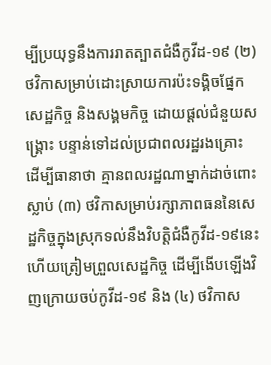ម្បីប្រយុទ្ធនឹងការរាតត្បាតជំងឺកូវីដ-១៩ (២) ថវិកាសម្រាប់ដោះស្រាយការប៉ះទង្គិចផែ្នកសេដ្ឋកិច្ច និងសង្គមកិច្ច ដោយផ្តល់ជំនួយសង្គ្រោះ បន្ទាន់ទៅដល់ប្រជាពលរដ្ឋរងគ្រោះ ដើម្បីធានាថា គ្មានពលរដ្ឋណាម្នាក់ដាច់ពោះស្លាប់ (៣) ថវិកាសម្រាប់រក្សាភាពធននៃសេដ្ឋកិច្ចក្នុងស្រុកទល់នឹងវិបត្តិជំងឺកូវីដ-១៩នេះ ហើយត្រៀមព្រួលសេដ្ឋកិច្ច ដើម្បីងើបឡើងវិញក្រោយចប់កូវីដ-១៩ និង (៤) ថវិកាស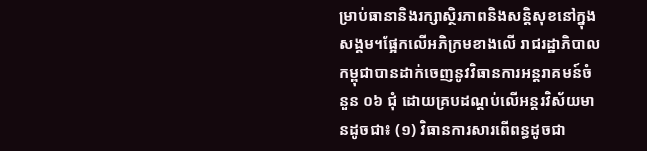ម្រាប់ធានានិងរក្សាស្ថិរភាពនិងសន្តិសុខនៅក្នុងសង្គម។ផ្អែកលើអភិក្រមខាងលើ រាជរដ្ឋាភិបាលកម្ពុជាបានដាក់ចេញនូវវិធានការអន្តរាគមន៍ចំនួន ០៦ ជុំ ដោយគ្របដណ្តប់លើអន្តរវិស័យមានដូចជា៖ (១) វិធានការសារពើពន្ធដូចជា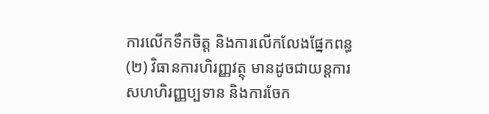ការលើកទឹកចិត្ត និងការលើកលែងផ្នែកពន្ធ (២) វិធានការហិរញ្ញវត្ថុ មានដូចជាយន្តការ សហហិរញ្ញប្បទាន និងការចែក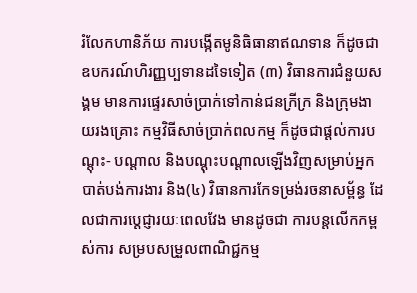រំលែកហានិភ័យ ការបង្កើតមូនិធិធានាឥណទាន ក៏ដូចជាឧបករណ៍ហិរញ្ញប្បទានដទៃទៀត (៣) វិធានការជំនួយសង្គម មានការផ្ទេរសាច់ប្រាក់ទៅកាន់ជនក្រីក្រ និងក្រុមងាយរងគ្រោះ កម្មវិធីសាច់ប្រាក់ពលកម្ម ក៏ដូចជាផ្តល់ការបណ្តុះ- បណ្តាល និងបណ្តុះបណ្តាលឡើងវិញសម្រាប់អ្នកបាត់បង់ការងារ និង(៤) វិធានការកែទម្រង់រចនាសម្ព័ន្ធ ដែលជាការប្តេជ្ញារយៈពេលវែង មានដូចជា ការបន្តលើកកម្ពស់ការ សម្របសម្រួលពាណិជ្ជកម្ម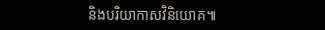និងបរិយាកាសវិនិយោគ៕